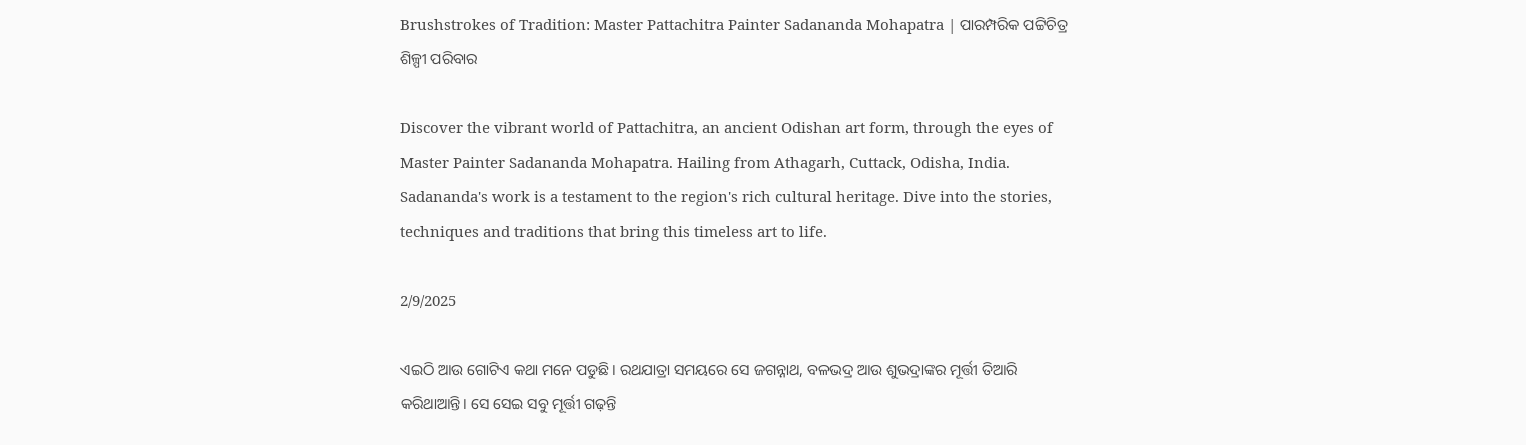Brushstrokes of Tradition: Master Pattachitra Painter Sadananda Mohapatra | ପାରମ୍ପରିକ ପଟ୍ଟିଚିତ୍ର ଶିଳ୍ପୀ ପରିବାର

Discover the vibrant world of Pattachitra, an ancient Odishan art form, through the eyes of Master Painter Sadananda Mohapatra. Hailing from Athagarh, Cuttack, Odisha, India. Sadananda's work is a testament to the region's rich cultural heritage. Dive into the stories, techniques and traditions that bring this timeless art to life.

2/9/2025

ଏଇଠି ଆଉ ଗୋଟିଏ କଥା ମନେ ପଡୁଛି। ରଥଯାତ୍ରା ସମୟରେ ସେ ଜଗନ୍ନାଥ, ବଳଭଦ୍ର ଆଉ ଶୁଭଦ୍ରାଙ୍କର ମୂର୍ତ୍ତୀ ତିଆରି କରିଥାଆନ୍ତି। ସେ ସେଇ ସବୁ ମୂର୍ତ୍ତୀ ଗଢ଼ନ୍ତି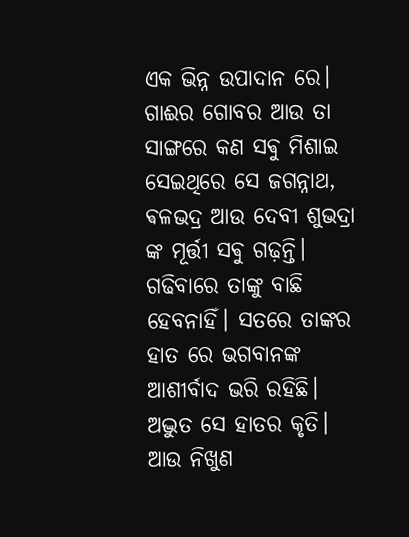ଏକ ଭିନ୍ନ ଉପାଦାନ ରେ। ଗାଈର ଗୋବର ଆଉ ତା ସାଙ୍ଗରେ କଣ ସଵୁ ମିଶାଇ ସେଇଥିରେ ସେ ଜଗନ୍ନାଥ, ଵଳଭଦ୍ର ଆଉ ଦେବୀ ଶୁଭଦ୍ରା ଙ୍କ ମୂର୍ତ୍ତୀ ସଵୁ ଗଢ଼ନ୍ତି। ଗଢିବାରେ ତାଙ୍କୁ ବାଛି ହେବନାହିଁ। ସତରେ ତାଙ୍କର ହାତ ରେ ଭଗବାନଙ୍କ ଆଶୀର୍ବାଦ ଭରି ରହିଛି। ଅଦ୍ଭୁତ ସେ ହାତର କୃତି। ଆଉ ନିଖୁଣ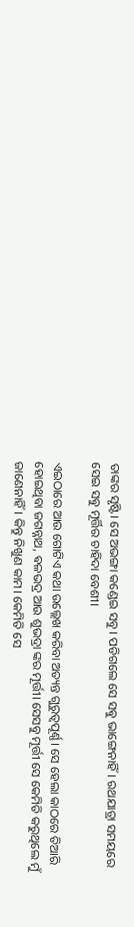ତାଙ୍କର ସୃଷ୍ଟି। ସେ ଅଭଙ୍ଗା କଣ୍ଡେଇ ସବୁ। ପଡିଗଲେ ସେ ସଵୁ ଭାଙ୍ଗେନାହିଁ। ରଥଯାତ୍ରା ସମୟରେ ସେଇ ସଵୁ ମୂର୍ତ୍ତିର ଚାହିଦା ବେଶୀ।

ଏଇଠାରେ ଆଉ ଗୋଟିଏ କଥା ଉଲ୍ଲେଖ କରିବା ଅତ୍ୟନ୍ତ ଗୁରୁତ୍ୱପୂର୍ଣ୍ଣ। ସେ ହେଲା କାଠରେ ତିଆରି ହୋଇଥିବା ଜଗନ୍ନାଥ, ଵଳଭଦ୍ର ଆଉ ଶୁଭଦ୍ରା ଙ୍କର ମୂର୍ତ୍ତୀ। ସେସବୁ ମୂର୍ତ୍ତୀ ସେ କେମିତି କରୁଥିଲେ ମୁଁ ଜାଣେନାହିଁ। କିନ୍ତୁ ନିଖୁଣ କାମ। କେମିତି ସେ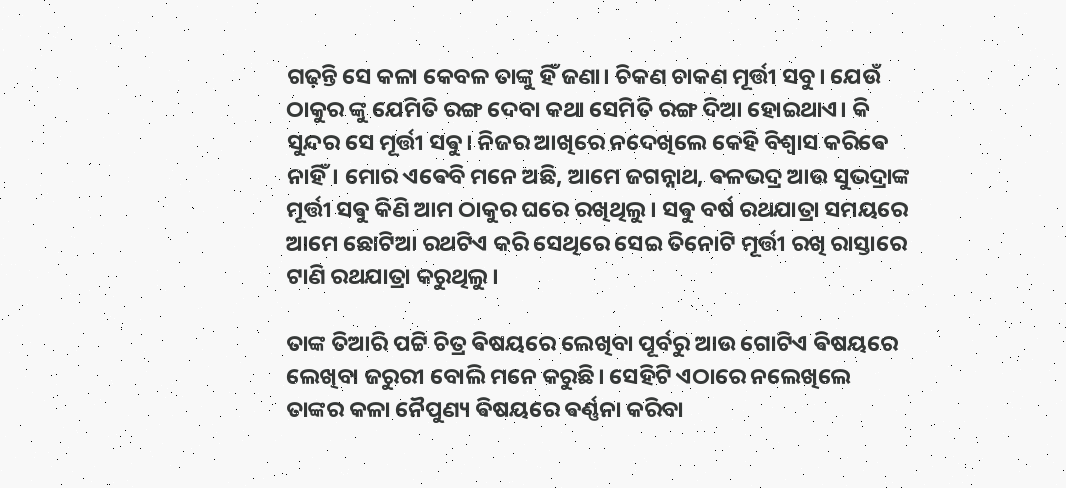ଗଢ଼ନ୍ତି ସେ କଳା କେବଳ ତାଙ୍କୁ ହିଁ ଜଣା। ଚିକଣ ଚାକଣ ମୂର୍ତ୍ତୀ ସବୁ। ଯେଉଁ ଠାକୁର ଙ୍କୁ ଯେମିତି ରଙ୍ଗ ଦେବା କଥା ସେମିତି ରଙ୍ଗ ଦିଆ ହୋଇଥାଏ। କି ସୁନ୍ଦର ସେ ମୂର୍ତ୍ତୀ ସଵୁ। ନିଜର ଆଖିରେ ନଦେଖିଲେ କେହି ବିଶ୍ୱାସ କରିଵେ ନାହିଁ। ମୋର ଏଵେବି ମନେ ଅଛି, ଆମେ ଜଗନ୍ନାଥ, ଵଳଭଦ୍ର ଆଉ ସୁଭଦ୍ରାଙ୍କ ମୂର୍ତ୍ତୀ ସଵୁ କିଣି ଆମ ଠାକୁର ଘରେ ରଖିଥିଲୁ। ସଵୁ ବର୍ଷ ରଥଯାତ୍ରା ସମୟରେ ଆମେ ଛୋଟିଆ ରଥଟିଏ କରି ସେଥିରେ ସେଇ ତିନୋଟି ମୂର୍ତ୍ତୀ ରଖି ରାସ୍ତାରେ ଟାଣି ରଥଯାତ୍ରା କରୁଥିଲୁ।

ତାଙ୍କ ତିଆରି ପଟ୍ଟି ଚିତ୍ର ଵିଷୟରେ ଲେଖିବା ପୂର୍ବରୁ ଆଉ ଗୋଟିଏ ଵିଷୟରେ ଲେଖିବା ଜରୁରୀ ବୋଲି ମନେ କରୁଛି। ସେହିଟି ଏଠାରେ ନଲେଖିଲେ ତାଙ୍କର କଳା ନୈପୁଣ୍ୟ ଵିଷୟରେ ଵର୍ଣ୍ଣନା କରିବା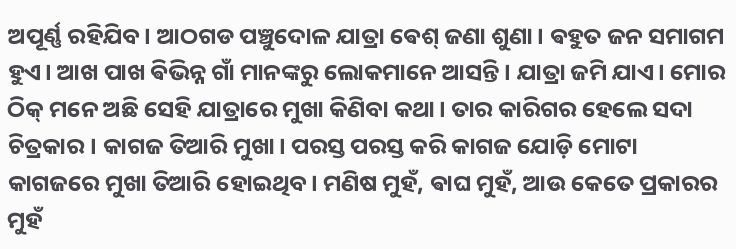ଅପୂର୍ଣ୍ଣ ରହିଯିବ। ଆଠଗଡ ପଞ୍ଚୁଦୋଳ ଯାତ୍ରା ଵେଶ୍ ଜଣା ଶୁଣା। ଵହୁତ ଜନ ସମାଗମ ହୁଏ। ଆଖ ପାଖ ଵିଭିନ୍ନ ଗାଁ ମାନଙ୍କରୁ ଲୋକମାନେ ଆସନ୍ତି। ଯାତ୍ରା ଜମି ଯାଏ। ମୋର ଠିକ୍ ମନେ ଅଛି ସେହି ଯାତ୍ରାରେ ମୁଖା କିଣିବା କଥା। ତାର କାରିଗର ହେଲେ ସଦା ଚିତ୍ରକାର। କାଗଜ ତିଆରି ମୁଖା। ପରସ୍ତ ପରସ୍ତ କରି କାଗଜ ଯୋଡ଼ି ମୋଟା କାଗଜରେ ମୁଖା ତିଆରି ହୋଇଥିବ। ମଣିଷ ମୁହଁ, ଵାଘ ମୁହଁ, ଆଉ କେତେ ପ୍ରକାରର ମୁହଁ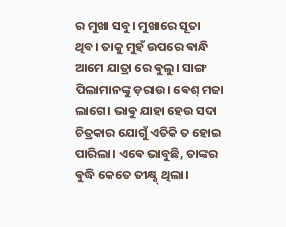ର ମୁଖା ସବୁ। ମୁଖାରେ ସୂତା ଥିବ। ତାକୁ ମୁହଁ ଉପରେ ଵାନ୍ଧି ଆମେ ଯାତ୍ରା ରେ ଵୁଲୁ। ସାଙ୍ଗ ପିଲାମାନଙ୍କୁ ଡ଼ରାଉ। ଵେଶ୍ ମଜା ଲାଗେ। ଭାଵୁ ଯାହା ହେଉ ସଦା ଚିତ୍ରକାର ଯୋଗୁଁ ଏତିକି ତ ହୋଇ ପାରିଲା। ଏଵେ ଭାବୁଛି, ତାଙ୍କର ଵୁଦ୍ଧି କେତେ ତୀକ୍ଷ୍ଣ୍ ଥିଲା।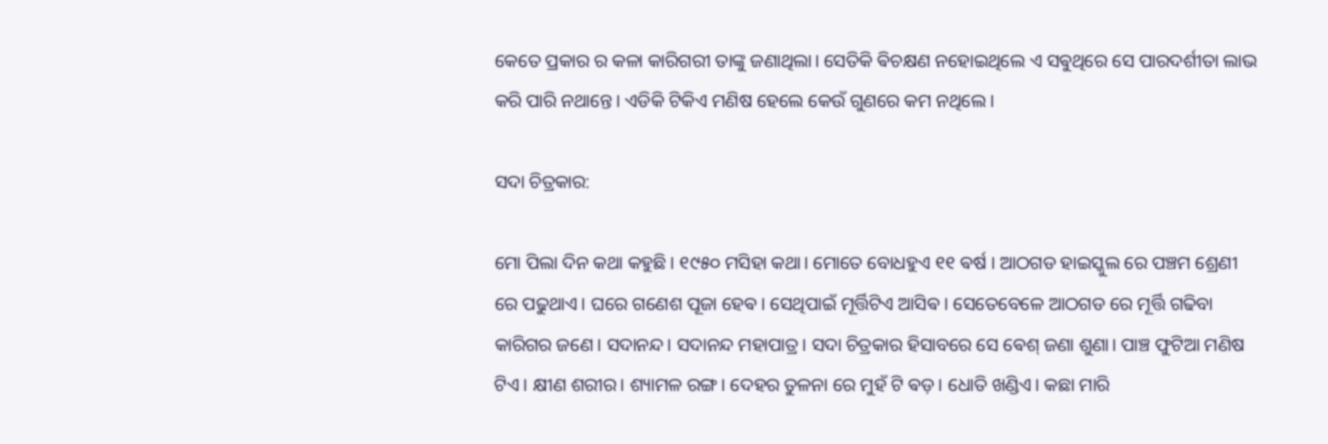କେତେ ପ୍ରକାର ର କଳା କାରିଗରୀ ତାଙ୍କୁ ଜଣାଥିଲା। ସେତିକି ଵିଚକ୍ଷଣ ନହୋଇଥିଲେ ଏ ସଵୁଥିରେ ସେ ପାରଦର୍ଶୀତା ଲାଭ କରି ପାରି ନଥାନ୍ତେ। ଏଡିକି ଟିକିଏ ମଣିଷ ହେଲେ କେଉଁ ଗୁଣରେ କମ ନଥିଲେ।

ସଦା ଚିତ୍ରକାର:

ମୋ ପିଲା ଦିନ କଥା କହୁଛି। ୧୯୫୦ ମସିହା କଥା। ମୋତେ ବୋଧହୁଏ ୧୧ ଵର୍ଷ । ଆଠଗଡ ହାଇସ୍କୁଲ ରେ ପଞ୍ଚମ ଶ୍ରେଣୀ ରେ ପଢୁଥାଏ। ଘରେ ଗଣେଶ ପୂଜା ହେଵ। ସେଥିପାଇଁ ମୂର୍ତ୍ତିଟିଏ ଆସିଵ। ସେତେବେଳେ ଆଠଗଡ ରେ ମୂର୍ତ୍ତି ଗଢିବା କାରିଗର ଜଣେ। ସଦାନନ୍ଦ। ସଦାନନ୍ଦ ମହାପାତ୍ର। ସଦା ଚିତ୍ରକାର ହିସାବରେ ସେ ଵେଶ୍ ଜଣା ଶୁଣା। ପାଞ୍ଚ ଫୁଟିଆ ମଣିଷ ଟିଏ। କ୍ଷୀଣ ଶରୀର। ଶ୍ୟାମଳ ରଙ୍ଗ। ଦେହର ତୁଳନା ରେ ମୁହଁ ଟି ଵଡ଼। ଧୋତି ଖଣ୍ଡିଏ। କଛା ମାରି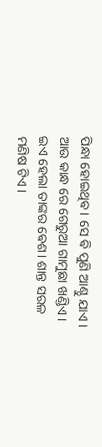ପିନ୍ଧା ହୋଇଥିଵ। ସେ ଵି ପୁଣି ଆଣ୍ଠୁ ଯାଏ। ଆଉ କାନ୍ଧ ରେ ଗେରୁଆ ଗାମୁଛା ଖଣ୍ଡିଏ। ଇଏ ହେଲା ତାଙ୍କର ଵେଶ। ଶାନ୍ତ ସରଳ ମଣିଷ ଟିଏ।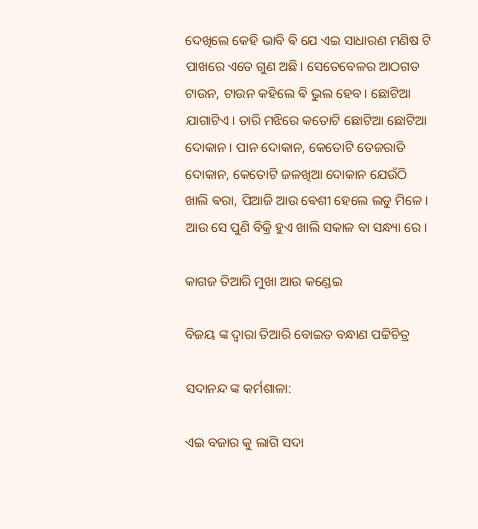ଦେଖିଲେ କେହି ଭାବି ଵି ଯେ ଏଇ ସାଧାରଣ ମଣିଷ ଟି ପାଖରେ ଏତେ ଗୁଣ ଅଛି। ସେତେବେଳର ଆଠଗଡ ଟାଉନ, ଟାଉନ କହିଲେ ଵି ଭୁଲ ହେବ। ଛୋଟିଆ ଯାଗାଟିଏ। ତାରି ମଝିରେ କତୋଟି ଛୋଟିଆ ଛୋଟିଆ ଦୋକାନ। ପାନ ଦୋକାନ, କେତୋଟି ତେଜରାତି ଦୋକାନ, କେତୋଟି ଜଳଖିଆ ଦୋକାନ ଯେଉଁଠି ଖାଲି ଵରା, ପିଆଜି ଆଉ ଵେଶୀ ହେଲେ ଲଡୁ ମିଳେ। ଆଉ ସେ ପୁଣି ବିକ୍ରି ହୁଏ ଖାଲି ସକାଳ ବା ସନ୍ଧ୍ୟା ରେ।

କାଗଜ ତିଆରି ମୁଖା ଆଉ କଣ୍ଡେଇ

ବିଜୟ ଙ୍କ ଦ୍ୱାରା ତିଆରି ବୋଇତ ବନ୍ଧାଣ ପଟ୍ଟିଚିତ୍ର

ସଦାନନ୍ଦ ଙ୍କ କର୍ମଶାଳା:

ଏଇ ବଜାର କୁ ଲାଗି ସଦା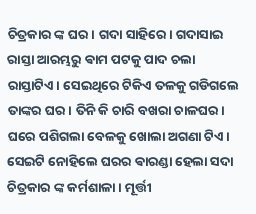ଚିତ୍ରକାର ଙ୍କ ଘର। ଗଦା ସାହିରେ। ଗଦାସାଇ ରାସ୍ତା ଆରମ୍ଭରୁ ଵାମ ପଟକୁ ପାଦ ଚଲା ରାସ୍ତାଟିଏ। ସେଇଥିରେ ଟିକିଏ ତଳକୁ ଗଡିଗଲେ ତାଙ୍କର ଘର। ତିନି କି ଚାରି ବଖରା ଚାଳଘର। ଘରେ ପଶିଗଲା ବେଳକୁ ଖୋଲା ଅଗଣା ଟିଏ। ସେଇଟି ନୋହିଲେ ଘରର ଵାରଣ୍ଡା ହେଲା ସଦା ଚିତ୍ରକାର ଙ୍କ କର୍ମଶାଳା। ମୂର୍ତ୍ତୀ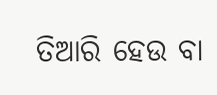ତିଆରି ହେଉ ବା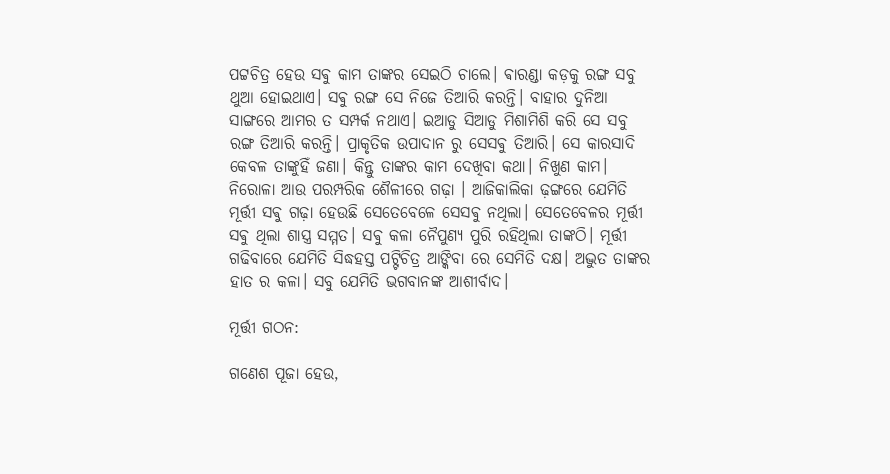ପଟ୍ଟଚିତ୍ର ହେଉ ସଵୁ କାମ ତାଙ୍କର ସେଇଠି ଚାଲେ। ଵାରଣ୍ଡା କଡ଼କୁ ରଙ୍ଗ ସବୁ ଥୁଆ ହୋଇଥାଏ। ସଵୁ ରଙ୍ଗ ସେ ନିଜେ ତିଆରି କରନ୍ତି। ବାହାର ଦୁନିଆ ସାଙ୍ଗରେ ଆମର ତ ସମ୍ପର୍କ ନଥାଏ। ଇଆଡୁ ସିଆଡୁ ମିଶାମିଶି କରି ସେ ସବୁ ରଙ୍ଗ ତିଆରି କରନ୍ତି। ପ୍ରାକୃତିକ ଉପାଦାନ ରୁ ସେସଵୁ ତିଆରି। ସେ କାରସାଦି କେବଳ ତାଙ୍କୁହିଁ ଜଣା। କିନ୍ତୁ ତାଙ୍କର କାମ ଦେଖିବା କଥା। ନିଖୁଣ କାମ। ନିରୋଳା ଆଉ ପରମ୍ପରିକ ଶୈଳୀରେ ଗଢ଼ା । ଆଜିକାଲିକା ଢ଼ଙ୍ଗରେ ଯେମିତି ମୂର୍ତ୍ତୀ ସଵୁ ଗଢ଼ା ହେଉଛି ସେତେବେଳେ ସେସଵୁ ନଥିଲା। ସେତେବେଳର ମୂର୍ତ୍ତୀ ସଵୁ ଥିଲା ଶାସ୍ତ୍ର ସମ୍ମତ। ସଵୁ କଳା ନୈପୁଣ୍ୟ ପୁରି ରହିଥିଲା ତାଙ୍କଠି। ମୂର୍ତ୍ତୀ ଗଢିବାରେ ଯେମିତି ସିଦ୍ଧହସ୍ତ ପଟ୍ଟିଚିତ୍ର ଆଙ୍କିବା ରେ ସେମିତି ଦକ୍ଷ। ଅଦ୍ଭୁତ ତାଙ୍କର ହାତ ର କଳା। ସବୁ ଯେମିତି ଭଗବାନଙ୍କ ଆଶୀର୍ବାଦ।

ମୂର୍ତ୍ତୀ ଗଠନ:

ଗଣେଶ ପୂଜା ହେଉ,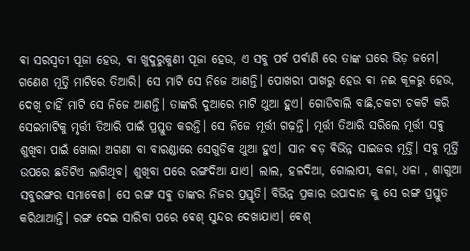ଵା ସରସ୍ୱତୀ ପୂଜା ହେଉ, ଵା ଖୁଦୁରୁକୁଣୀ ପୂଜା ହେଉ, ଏ ସବୁ ପର୍ବ ପର୍ଵାଣି ରେ ତାଙ୍କ ଘରେ ଭିଡ଼ ଜମେ। ଗଣେଶ ମୂର୍ତ୍ତି ମାଟିରେ ତିଆରି। ସେ ମାଟି ସେ ନିଜେ ଆଣନ୍ତି। ପୋଖରୀ ପାଖରୁ ହେଉ ଵା ନଈ କୂଳରୁ ହେଉ, ଦେଖି ଚାହିଁ ମାଟି ସେ ନିଜେ ଆଣନ୍ତି। ତାଙ୍କରି ଦୁଆରେ ମାଟି ଥୁଆ ହୁଏ। ଗୋଡିବାଲି ବାଛି,ଚକଟା ଚକଟି କରି ସେଇମାଟିକୁ ମୃର୍ତ୍ତୀ ତିଆରି ପାଇଁ ପ୍ରସ୍ତୁତ କରନ୍ତି। ସେ ନିଜେ ମୂର୍ତ୍ତୀ ଗଢ଼ନ୍ତି। ମୂର୍ତ୍ତୀ ତିଆରି ସରିଲେ ମୂର୍ତ୍ତୀ ସଵୁ ଶୁଖିବା ପାଇଁ ଖୋଲା ଅଗଣା ବା ବାରଣ୍ଡାରେ ସେଗୁଡିକ ଥୁଆ ହୁଏ। ସାନ ଵଡ଼ ଵିଭିନ୍ନ ସାଇଜର ମୂର୍ତ୍ତି। ସବୁ ମୂର୍ତ୍ତି ଉପରେ ଛତିଟିଏ ଲାଗିଥିବ। ଶୁଖିବା ପରେ ରଙ୍ଗଦିଆ ଯାଏ। ଲାଲ, ହଳଦିଆ, ଗୋଲାପୀ, କଳା, ଧଳା , ଶାଗୁଆ ସବୁରଙ୍ଗର ସମାଵେଶ। ସେ ରଙ୍ଗ ସଵୁ ତାଙ୍କର ନିଜର ପ୍ରସ୍ତୃତି। ବିଭିନ୍ନ ପ୍ରକାର ଉପାଦାନ କୁ ସେ ରଙ୍ଗ ପ୍ରସ୍ତୁତ କରିଥାଆନ୍ତି। ରଙ୍ଗ ଦେଇ ସାରିବା ପରେ ଵେଶ୍ ସୁନ୍ଦର ଦେଖାଯାଏ। ଵେଶ୍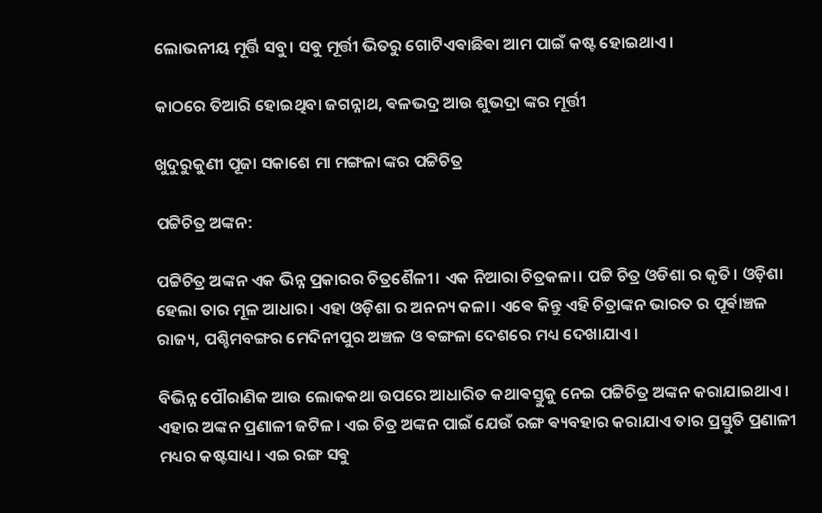ଲୋଭନୀୟ ମୂର୍ତ୍ତି ସବୁ। ସଵୁ ମୂର୍ତ୍ତୀ ଭିତରୁ ଗୋଟିଏଵାଛିଵା ଆମ ପାଇଁ କଷ୍ଟ ହୋଇଥାଏ।

କାଠରେ ତିଆରି ହୋଇଥିବା ଜଗନ୍ନାଥ, ଵଳଭଦ୍ର ଆଉ ଶୁଭଦ୍ରା ଙ୍କର ମୂର୍ତ୍ତୀ

ଖୁଦୁରୁକୁଣୀ ପୂଜା ସକାଶେ ମା ମଙ୍ଗଳା ଙ୍କର ପଟ୍ଟିଚିତ୍ର

ପଟ୍ଟିଚିତ୍ର ଅଙ୍କନ:

ପଟ୍ଟିଚିତ୍ର ଅଙ୍କନ ଏକ ଭିନ୍ନ ପ୍ରକାରର ଚିତ୍ରଶୈଳୀ। ଏକ ନିଆରା ଚିତ୍ରକଳା। ପଟ୍ଟି ଚିତ୍ର ଓଡିଶା ର କୃତି। ଓଡ଼ିଶା ହେଲା ତାର ମୂଳ ଆଧାର। ଏହା ଓଡ଼ିଶା ର ଅନନ୍ୟ କଳା। ଏଵେ କିନ୍ତୁ ଏହି ଚିତ୍ରାଙ୍କନ ଭାରତ ର ପୂର୍ଵାଞ୍ଚଳ ରାଜ୍ୟ, ପଶ୍ଚିମବଙ୍ଗର ମେଦିନୀପୁର ଅଞ୍ଚଳ ଓ ଵଙ୍ଗଳା ଦେଶରେ ମଧ୍ୟ ଦେଖାଯାଏ।

ବିଭିନ୍ନ ପୌରାଣିକ ଆଉ ଲୋକକଥା ଉପରେ ଆଧାରିତ କଥାଵସ୍ତୁକୁ ନେଇ ପଟ୍ଟିଚିତ୍ର ଅଙ୍କନ କରାଯାଇଥାଏ। ଏହାର ଅଙ୍କନ ପ୍ରଣାଳୀ ଜଟିଳ। ଏଇ ଚିତ୍ର ଅଙ୍କନ ପାଇଁ ଯେଉଁ ରଙ୍ଗ ଵ୍ୟବହାର କରାଯାଏ ତାର ପ୍ରସ୍ତୁତି ପ୍ରଣାଳୀ ମଧ୍ୟର କଷ୍ଟସାଧ୍ୟ। ଏଇ ରଙ୍ଗ ସଵୁ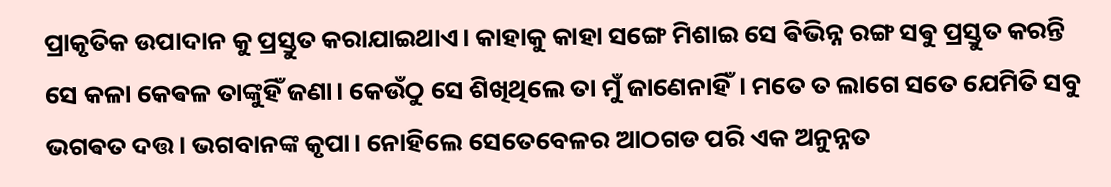ପ୍ରାକୃତିକ ଉପାଦାନ କୁ ପ୍ରସ୍ତୁତ କରାଯାଇଥାଏ। କାହାକୁ କାହା ସଙ୍ଗେ ମିଶାଇ ସେ ଵିଭିନ୍ନ ରଙ୍ଗ ସଵୁ ପ୍ରସ୍ତୁତ କରନ୍ତି ସେ କଳା କେଵଳ ତାଙ୍କୁହିଁ ଜଣା। କେଉଁଠୁ ସେ ଶିଖିଥିଲେ ତା ମୁଁ ଜାଣେନାହିଁ। ମତେ ତ ଲାଗେ ସତେ ଯେମିତି ସବୁ ଭଗଵତ ଦତ୍ତ। ଭଗବାନଙ୍କ କୃପା। ନୋହିଲେ ସେତେବେଳର ଆଠଗଡ ପରି ଏକ ଅନୁନ୍ନତ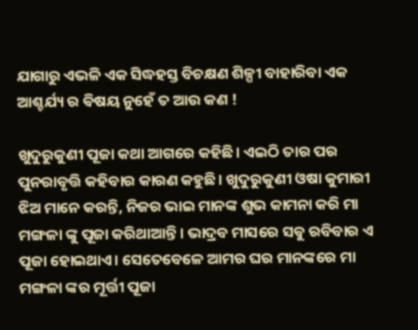ଯାଗାରୁ ଏଭଳି ଏକ ସିଦ୍ଧହସ୍ତ ବିଚକ୍ଷଣ ଶିଳ୍ପୀ ବାହାରିବା ଏକ ଆଶ୍ଚର୍ଯ୍ୟ ର ଵିଷୟ ନୁହେଁ ତ ଆଉ କଣ !

ଖୁଦୁରୁକୁଣୀ ପୂଜା କଥା ଆଗରେ କହିଛି। ଏଇଠି ତାର ପର ପୁନରାବୃତ୍ତି କହିବାର କାରଣ କହୁଛି। ଖୁଦୁରୁକୁଣୀ ଓଷା କୁମାରୀ ଝିଅ ମାନେ କରନ୍ତି, ନିଜର ଭାଇ ମାନଙ୍କ ଶୁଭ କାମନା କରି ମା ମଙ୍ଗଳା ଙ୍କୁ ପୂଜା କରିଥାଆନ୍ତି। ଭାଦ୍ରବ ମାସରେ ସଵୁ ରବିବାର ଏ ପୂଜା ହୋଇଥାଏ। ସେତେବେଳେ ଆମର ଘର ମାନଙ୍କରେ ମା ମଙ୍ଗଳା ଙ୍କର ମୂର୍ତ୍ତୀ ପୂଜା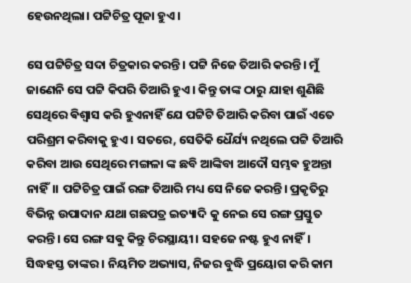ହେଉନଥିଲା। ପଟ୍ଟିଚିତ୍ର ପୂଜା ହୁଏ।

ସେ ପଟ୍ଟିଚିତ୍ର ସଦା ଚିତ୍ରକାର କରନ୍ତି। ପଟ୍ଟି ନିଜେ ତିଆରି କରନ୍ତି। ମୁଁ ଜାଣେନି ସେ ପଟ୍ଟି କିପରି ତିଆରି ହୁଏ। କିନ୍ତୁ ତାଙ୍କ ଠାରୁ ଯାହା ଶୁଣିଛି ସେଥିରେ ଵିଶ୍ଵାସ କରି ହୁଏନାହିଁ ଯେ ପଟ୍ଟିଟି ତିଆରି କରିବା ପାଇଁ ଏତେ ପରିଶ୍ରମ କରିବାକୁ ହୁଏ। ସତରେ, ସେତିକି ଧୈର୍ଯ୍ୟ ନଥିଲେ ପଟ୍ଟି ତିଆରି କରିବା ଆଉ ସେଥିରେ ମଙ୍ଗଳା ଙ୍କ ଛବି ଆଙ୍କିବା ଆଦୌ ସମ୍ଭଵ ହୁଅନ୍ତା ନାହିଁ।। ପଟ୍ଟିଚିତ୍ର ପାଇଁ ରଙ୍ଗ ତିଆରି ମଧ୍ୟ ସେ ନିଜେ କରନ୍ତି। ପ୍ରକୃତିରୁ ବିଭିନ୍ନ ଉପାଦାନ ଯଥା ଗଛପତ୍ର ଇତ୍ୟାଦି କୁ ନେଇ ସେ ରଙ୍ଗ ପ୍ରସ୍ତୁତ କରନ୍ତି। ସେ ରଙ୍ଗ ସଵୁ କିନ୍ତୁ ଚିରସ୍ଥାୟୀ। ସହଜେ ନଷ୍ଟ ହୁଏ ନାହିଁ। ସିଦ୍ଧହସ୍ତ ତାଙ୍କର। ନିୟମିତ ଅଭ୍ୟାସ, ନିଜର ବୁଦ୍ଧି ପ୍ରୟୋଗ କରି କାମ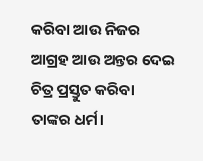କରିବା ଆଉ ନିଜର ଆଗ୍ରହ ଆଉ ଅନ୍ତର ଦେଇ ଚିତ୍ର ପ୍ରସ୍ତୁତ କରିବା ତାଙ୍କର ଧର୍ମ।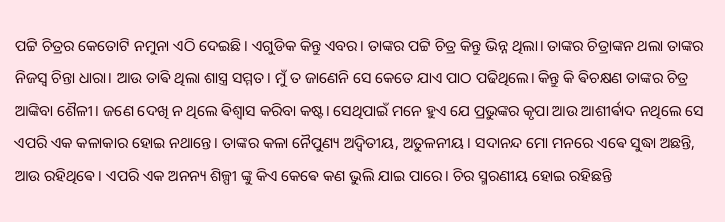ପଟ୍ଟି ଚିତ୍ରର କେତୋଟି ନମୁନା ଏଠି ଦେଇଛି। ଏଗୁଡିକ କିନ୍ତୁ ଏବର। ତାଙ୍କର ପଟ୍ଟି ଚିତ୍ର କିନ୍ତୁ ଭିନ୍ନ ଥିଲା। ତାଙ୍କର ଚିତ୍ରାଙ୍କନ ଥଲା ତାଙ୍କର ନିଜସ୍ୱ ଚିନ୍ତା ଧାରା। ଆଉ ତାଵି ଥିଲା ଶାସ୍ତ୍ର ସମ୍ମତ। ମୁଁ ତ ଜାଣେନି ସେ କେତେ ଯାଏ ପାଠ ପଢିଥିଲେ। କିନ୍ତୁ କି ଵିଚକ୍ଷଣ ତାଙ୍କର ଚିତ୍ର ଆଙ୍କିବା ଶୈଳୀ। ଜଣେ ଦେଖି ନ ଥିଲେ ଵିଶ୍ଵାସ କରିବା କଷ୍ଟ। ସେଥିପାଇଁ ମନେ ହୁଏ ଯେ ପ୍ରଭୁଙ୍କର କୃପା ଆଉ ଆଶୀର୍ଵାଦ ନଥିଲେ ସେ ଏପରି ଏକ କଳାକାର ହୋଇ ନଥାନ୍ତେ। ତାଙ୍କର କଳା ନୈପୁଣ୍ୟ ଅଦ୍ୱିତୀୟ, ଅତୁଳନୀୟ। ସଦାନନ୍ଦ ମୋ ମନରେ ଏଵେ ସୁଦ୍ଧା ଅଛନ୍ତି, ଆଉ ରହିଥିଵେ। ଏପରି ଏକ ଅନନ୍ୟ ଶିଳ୍ପୀ ଙ୍କୁ କିଏ କେଵେ କଣ ଭୁଲି ଯାଇ ପାରେ। ଚିର ସ୍ମରଣୀୟ ହୋଇ ରହିଛନ୍ତି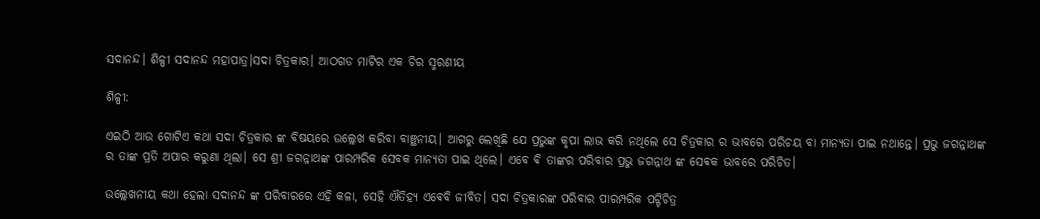ସଦାନନ୍ଦ। ଶିଳ୍ପୀ ସଦାନନ୍ଦ ମହାପାତ୍ର।ସଦା ଚିତ୍ରକାର। ଆଠଗଡ ମାଟିର ଏକ ଚିର ସ୍ମରଣୀୟ

ଶିଳ୍ପୀ:

ଏଇଠି ଆଉ ଗୋଟିଏ କଥା ସଦା ଚିତ୍ରକାର ଙ୍କ ବିଷୟରେ ଉଲ୍ଲେଖ କରିବା ବାଞ୍ଛନୀୟ। ଆଗରୁ ଲେଖିଛି ଯେ ପ୍ରଭୁଙ୍କ କୃପା ଲାଭ କରି ନଥିଲେ ସେ ଚିତ୍ରକାର ର ଭାବରେ ପରିଚୟ ବା ମାନ୍ୟତା ପାଇ ନଥାନ୍ତେ। ପ୍ରଭୁ ଜଗନ୍ନାଥଙ୍କ ର ତାଙ୍କ ପ୍ରତି ଅପାର କରୁଣା ଥିଲା। ସେ ଶ୍ରୀ ଜଗନ୍ନାଥଙ୍କ ପାରମ୍ପରିକ ସେବକ ମାନ୍ୟତା ପାଇ ଥିଲେ। ଏବେ ଵି ତାଙ୍କର ପରିବାର ପ୍ରଭୁ ଜଗନ୍ନାଥ ଙ୍କ ସେଵକ ଭାବରେ ପରିଚିତ।

ଉଲ୍ଲେଖନୀୟ କଥା ହେଲା ସଦାନନ୍ଦ ଙ୍କ ପରିବାରରେ ଏହି କଳା, ସେହି ଐତିହ୍ୟ ଏଵେବି ଜୀବିତ। ସଦା ଚିତ୍ରକାରଙ୍କ ପରିବାର ପାରମ୍ପରିକ ପଟ୍ଟିଚିତ୍ର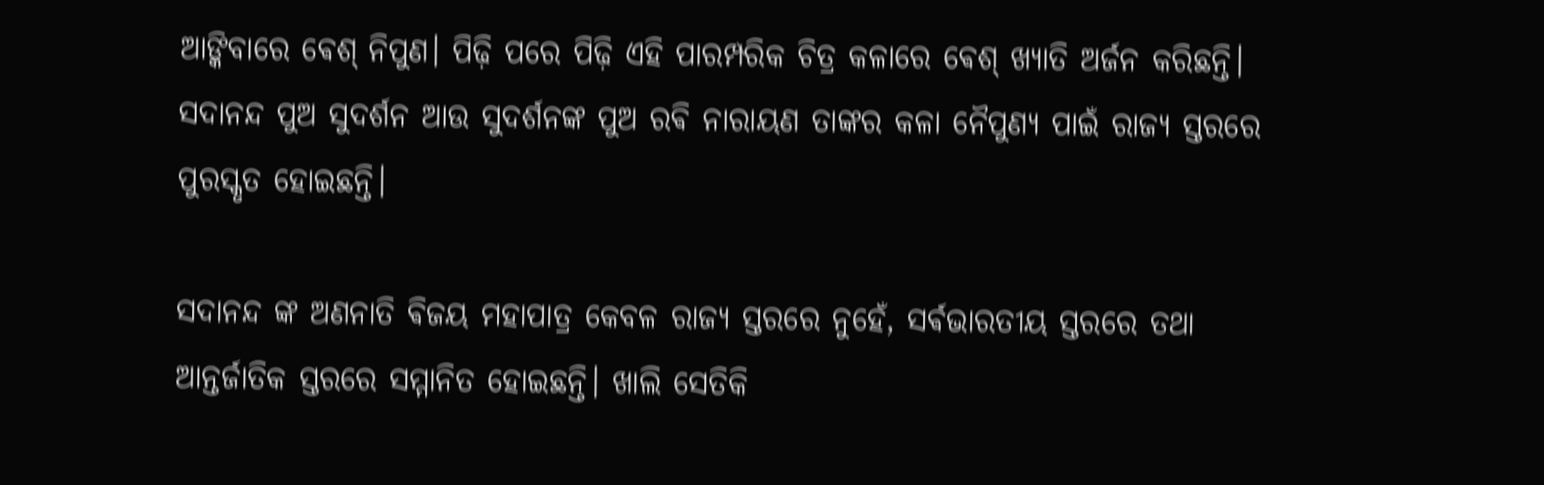ଆଙ୍କିବାରେ ଵେଶ୍ ନିପୁଣ। ପିଢ଼ି ପରେ ପିଢ଼ି ଏହି ପାରମ୍ପରିକ ଚିତ୍ର କଳାରେ ଵେଶ୍ ଖ୍ୟାତି ଅର୍ଜନ କରିଛନ୍ତି। ସଦାନନ୍ଦ ପୁଅ ସୁଦର୍ଶନ ଆଉ ସୁଦର୍ଶନଙ୍କ ପୁଅ ରଵି ନାରାୟଣ ତାଙ୍କର କଳା ନୈପୁଣ୍ୟ ପାଇଁ ରାଜ୍ୟ ସ୍ତରରେ ପୁରସ୍କୃତ ହୋଇଛନ୍ତି।

ସଦାନନ୍ଦ ଙ୍କ ଅଣନାତି ଵିଜୟ ମହାପାତ୍ର କେବଳ ରାଜ୍ୟ ସ୍ତରରେ ନୁହେଁ, ସର୍ଵଭାରତୀୟ ସ୍ତରରେ ତଥା ଆନ୍ତର୍ଜାତିକ ସ୍ତରରେ ସମ୍ମାନିତ ହୋଇଛନ୍ତି। ଖାଲି ସେତିକି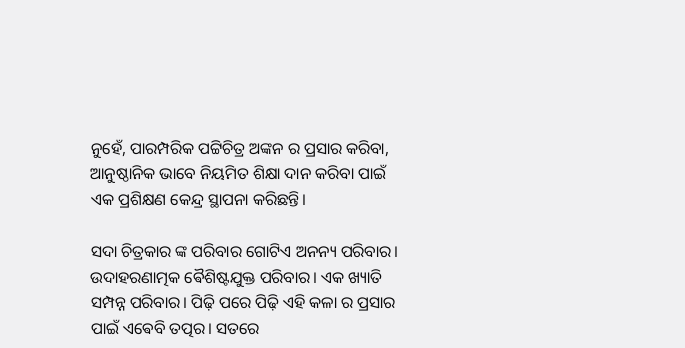ନୁହେଁ, ପାରମ୍ପରିକ ପଟ୍ଟିଚିତ୍ର ଅଙ୍କନ ର ପ୍ରସାର କରିବା, ଆନୁଷ୍ଠାନିକ ଭାବେ ନିୟମିତ ଶିକ୍ଷା ଦାନ କରିବା ପାଇଁ ଏକ ପ୍ରଶିକ୍ଷଣ କେନ୍ଦ୍ର ସ୍ଥାପନା କରିଛନ୍ତି।

ସଦା ଚିତ୍ରକାର ଙ୍କ ପରିବାର ଗୋଟିଏ ଅନନ୍ୟ ପରିବାର। ଉଦାହରଣାତ୍ମକ ଵୈଶିଷ୍ଟଯୁକ୍ତ ପରିବାର। ଏକ ଖ୍ୟାତି ସମ୍ପନ୍ନ ପରିବାର। ପିଢ଼ି ପରେ ପିଢ଼ି ଏହି କଳା ର ପ୍ରସାର ପାଇଁ ଏଵେବି ତତ୍ପର। ସତରେ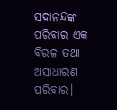ସଦାନନ୍ଦଙ୍କ ପରିବାର ଏକ ବିରଳ ତଥା ଅସାଧାରଣ ପରିବାର।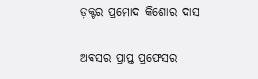ଡ଼କ୍ଟର ପ୍ରମୋଦ କିଶୋର ଦାସ

ଅଵସର ପ୍ରାପ୍ତ ପ୍ରଫେସର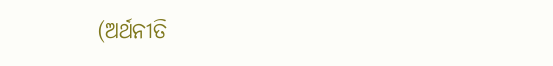(ଅର୍ଥନୀତି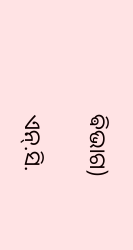ଵିଭାଗ)

ଏନ୍.ସି.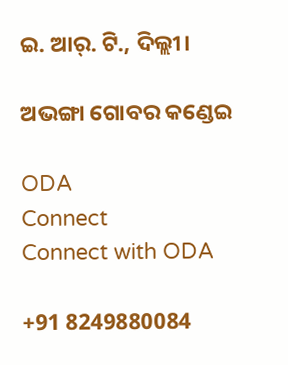ଇ. ଆର୍. ଟି., ଦିଲ୍ଲୀ।

ଅଭଙ୍ଗା ଗୋବର କଣ୍ଡେଇ

ODA
Connect
Connect with ODA

+91 8249880084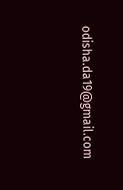odisha.da19@gmail.com